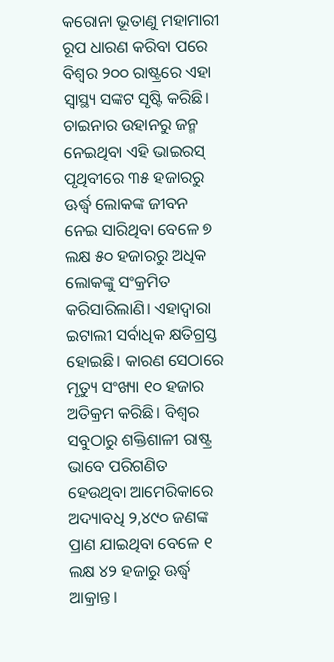କରୋନା ଭୂତାଣୁ ମହାମାରୀ ରୂପ ଧାରଣ କରିବା ପରେ ବିଶ୍ୱର ୨୦୦ ରାଷ୍ଟ୍ରରେ ଏହା ସ୍ବାସ୍ଥ୍ୟ ସଙ୍କଟ ସୃଷ୍ଟି କରିଛି। ଚାଇନାର ଉହାନରୁ ଜନ୍ମ ନେଇଥିବା ଏହି ଭାଇରସ୍ ପୃଥିବୀରେ ୩୫ ହଜାରରୁ ଊର୍ଦ୍ଧ୍ୱ ଲୋକଙ୍କ ଜୀବନ ନେଇ ସାରିଥିବା ବେଳେ ୭ ଲକ୍ଷ ୫୦ ହଜାରରୁ ଅଧିକ ଲୋକଙ୍କୁ ସଂକ୍ରମିତ କରିସାରିଲାଣି। ଏହାଦ୍ୱାରା ଇଟାଲୀ ସର୍ବାଧିକ କ୍ଷତିଗ୍ରସ୍ତ ହୋଇଛି। କାରଣ ସେଠାରେ ମୃତ୍ୟୁ ସଂଖ୍ୟା ୧୦ ହଜାର ଅତିକ୍ରମ କରିଛି। ବିଶ୍ୱର ସବୁଠାରୁ ଶକ୍ତିଶାଳୀ ରାଷ୍ଟ୍ର ଭାବେ ପରିଗଣିତ ହେଉଥିବା ଆମେରିକାରେ ଅଦ୍ୟାବଧି ୨,୪୯୦ ଜଣଙ୍କ ପ୍ରାଣ ଯାଇଥିବା ବେଳେ ୧ ଲକ୍ଷ ୪୨ ହଜାରୁ ଊର୍ଦ୍ଧ୍ୱ ଆକ୍ରାନ୍ତ।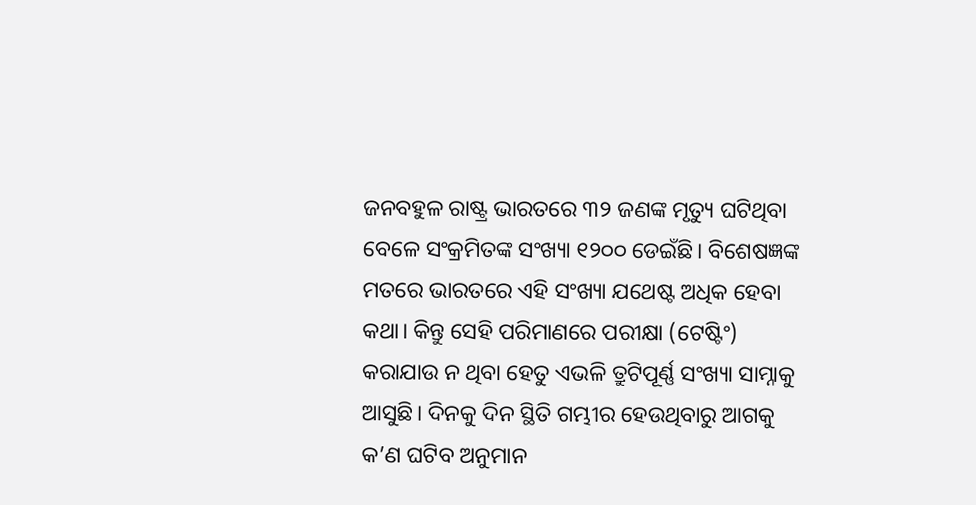ଜନବହୁଳ ରାଷ୍ଟ୍ର ଭାରତରେ ୩୨ ଜଣଙ୍କ ମୃତ୍ୟୁ ଘଟିଥିବା ବେଳେ ସଂକ୍ରମିତଙ୍କ ସଂଖ୍ୟା ୧୨୦୦ ଡେଇଁଛି। ବିଶେଷଜ୍ଞଙ୍କ ମତରେ ଭାରତରେ ଏହି ସଂଖ୍ୟା ଯଥେଷ୍ଟ ଅଧିକ ହେବା କଥା। କିନ୍ତୁ ସେହି ପରିମାଣରେ ପରୀକ୍ଷା (ଟେଷ୍ଟିଂ) କରାଯାଉ ନ ଥିବା ହେତୁ ଏଭଳି ତ୍ରୁଟିପୂର୍ଣ୍ଣ ସଂଖ୍ୟା ସାମ୍ନାକୁ ଆସୁଛି। ଦିନକୁ ଦିନ ସ୍ଥିତି ଗମ୍ଭୀର ହେଉଥିବାରୁ ଆଗକୁ କ’ଣ ଘଟିବ ଅନୁମାନ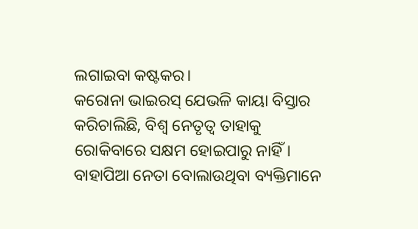ଲଗାଇବା କଷ୍ଟକର।
କରୋନା ଭାଇରସ୍ ଯେଭଳି କାୟା ବିସ୍ତାର କରିଚାଲିଛି, ବିଶ୍ୱ ନେତୃତ୍ୱ ତାହାକୁ ରୋକିବାରେ ସକ୍ଷମ ହୋଇପାରୁ ନାହିଁ। ବାହାପିଆ ନେତା ବୋଲାଉଥିବା ବ୍ୟକ୍ତିମାନେ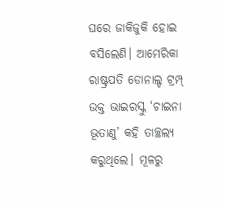ଘରେ ଜାକିଜୁକି ହୋଇ ବସିଲେଣି। ଆମେରିକା ରାଷ୍ଟ୍ରପତି ଡୋନାଲ୍ଡ ଟ୍ରମ୍ପ୍ ଉକ୍ତ ଭାଇରସ୍କୁ ‘ଚାଇନା ଭୂତାଣୁ’ କହି ତାଚ୍ଛଲ୍ୟ କରୁଥିଲେ। ମୂଳରୁ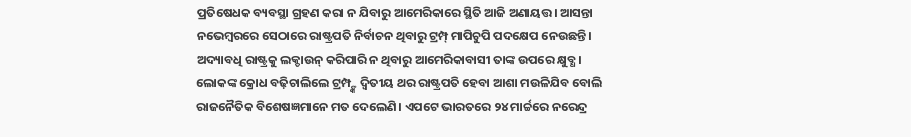ପ୍ରତିଷେଧକ ବ୍ୟବସ୍ଥା ଗ୍ରହଣ କରା ନ ଯିବାରୁ ଆମେରିକାରେ ସ୍ଥିତି ଆଜି ଅଣାୟତ୍ତ। ଆସନ୍ତା ନଭେମ୍ବରରେ ସେଠାରେ ରାଷ୍ଟ୍ରପତି ନିର୍ବାଚନ ଥିବାରୁ ଟ୍ରମ୍ପ୍ ମାପିଚୁପି ପଦକ୍ଷେପ ନେଉଛନ୍ତି। ଅଦ୍ୟାବଧି ରାଷ୍ଟ୍ରକୁ ଲକ୍ଡାଉନ୍ କରିପାରି ନ ଥିବାରୁ ଆମେରିକାବାସୀ ତାଙ୍କ ଉପରେ କ୍ଷୁବ୍ଧ। ଲୋକଙ୍କ କ୍ରୋଧ ବଢ଼ିଚାଲିଲେ ଟ୍ରମ୍ପ୍ଙ୍କ ଦ୍ୱିତୀୟ ଥର ରାଷ୍ଟ୍ରପତି ହେବା ଆଶା ମଉଳିଯିବ ବୋଲି ରାଜନୈତିକ ବିଶେଷଜ୍ଞମାନେ ମତ ଦେଲେଣି। ଏପଟେ ଭାରତରେ ୨୪ ମାର୍ଚ୍ଚରେ ନରେନ୍ଦ୍ର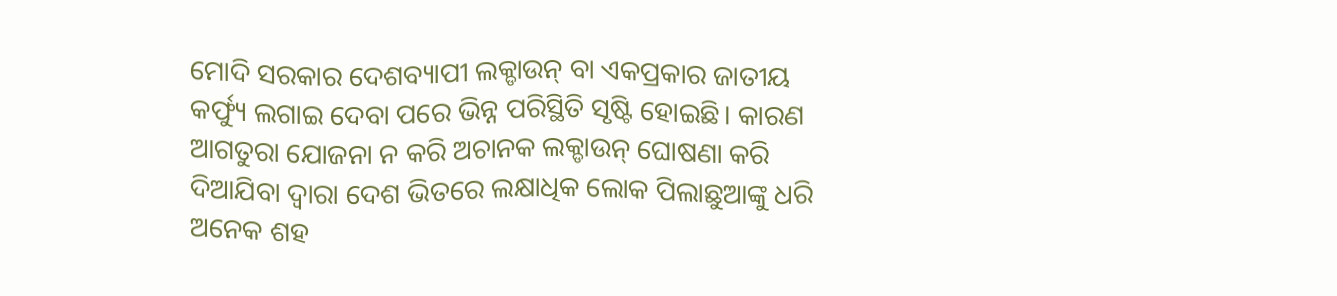ମୋଦି ସରକାର ଦେଶବ୍ୟାପୀ ଲକ୍ଡାଉନ୍ ବା ଏକପ୍ରକାର ଜାତୀୟ କର୍ଫ୍ୟୁ ଲଗାଇ ଦେବା ପରେ ଭିନ୍ନ ପରିସ୍ଥିତି ସୃଷ୍ଟି ହୋଇଛି। କାରଣ ଆଗତୁରା ଯୋଜନା ନ କରି ଅଚାନକ ଲକ୍ଡାଉନ୍ ଘୋଷଣା କରି ଦିଆଯିବା ଦ୍ୱାରା ଦେଶ ଭିତରେ ଲକ୍ଷାଧିକ ଲୋକ ପିଲାଛୁଆଙ୍କୁ ଧରି ଅନେକ ଶହ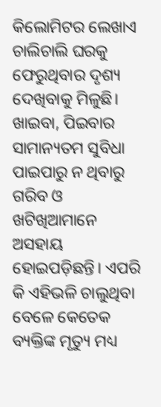କିଲୋମିଟର ଲେଖାଏ ଚାଲିଚାଲି ଘରକୁ ଫେରୁଥିବାର ଦୃଶ୍ୟ ଦେଖିବାକୁ ମିଳୁଛି। ଖାଇବା, ପିଇବାର ସାମାନ୍ୟତମ ସୁବିଧା ପାଇପାରୁ ନ ଥିବାରୁ ଗରିବ ଓ ଖଟିଖିଆମାନେ ଅସହାୟ ହୋଇପଡ଼ିଛନ୍ତି। ଏପରି କି ଏହିଭଳି ଚାଲୁଥିବା ବେଳେ କେତେକ ବ୍ୟକ୍ତିଙ୍କ ମୃତ୍ୟୁ ମଧ୍ୟ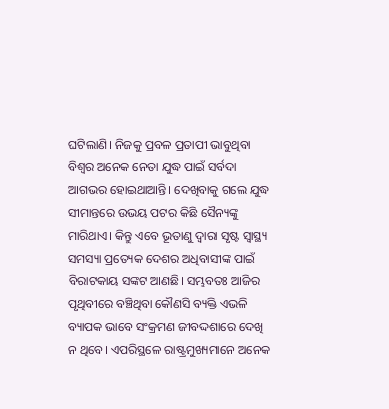ଘଟିଲାଣି। ନିଜକୁ ପ୍ରବଳ ପ୍ରତାପୀ ଭାବୁଥିବା ବିଶ୍ୱର ଅନେକ ନେତା ଯୁଦ୍ଧ ପାଇଁ ସର୍ବଦା ଆଗଭର ହୋଇଥାଆନ୍ତି। ଦେଖିବାକୁ ଗଲେ ଯୁଦ୍ଧ ସୀମାନ୍ତରେ ଉଭୟ ପଟର କିଛି ସୈନ୍ୟଙ୍କୁ ମାରିଥାଏ। କିନ୍ତୁ ଏବେ ଭୂତାଣୁ ଦ୍ୱାରା ସୃଷ୍ଟ ସ୍ବାସ୍ଥ୍ୟ ସମସ୍ୟା ପ୍ରତ୍ୟେକ ଦେଶର ଅଧିବାସୀଙ୍କ ପାଇଁ ବିରାଟକାୟ ସଙ୍କଟ ଆଣଛି। ସମ୍ଭବତଃ ଆଜିର ପୃଥିବୀରେ ବଞ୍ଚିଥିବା କୌଣସି ବ୍ୟକ୍ତି ଏଭଳି ବ୍ୟାପକ ଭାବେ ସଂକ୍ରମଣ ଜୀବଦ୍ଦଶାରେ ଦେଖି ନ ଥିବେ। ଏପରିସ୍ଥଳେ ରାଷ୍ଟ୍ରମୁଖ୍ୟମାନେ ଅନେକ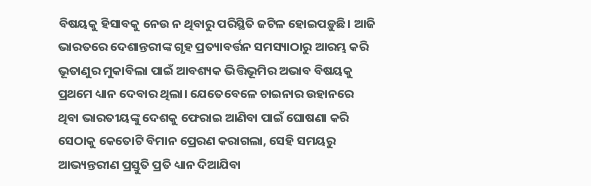ବିଷୟକୁ ହିସାବକୁ ନେଉ ନ ଥିବାରୁ ପରିସ୍ଥିତି ଜଟିଳ ହୋଇପଡ଼ୁଛି। ଆଜି ଭାରତରେ ଦେଶାନ୍ତରୀଙ୍କ ଗୃହ ପ୍ରତ୍ୟାବର୍ତ୍ତନ ସମସ୍ୟାଠାରୁ ଆରମ୍ଭ କରି ଭୂତାଣୁର ମୁକାବିଲା ପାଇଁ ଆବଶ୍ୟକ ଭିତ୍ତିଭୂମିର ଅଭାବ ବିଷୟକୁ ପ୍ରଥମେ ଧ୍ୟାନ ଦେବାର ଥିଲା। ଯେତେବେଳେ ଚାଇନାର ଉହାନରେ ଥିବା ଭାରତୀୟଙ୍କୁ ଦେଶକୁ ଫେରାଇ ଆଣିବା ପାଇଁ ଘୋଷଣା କରି ସେଠାକୁ କେତୋଟି ବିମାନ ପ୍ରେରଣ କରାଗଲା, ସେହି ସମୟରୁ ଆଭ୍ୟନ୍ତରୀଣ ପ୍ରସ୍ତୁତି ପ୍ରତି ଧ୍ୟାନ ଦିଆଯିବା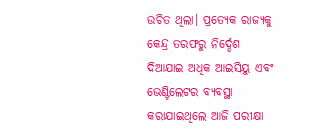ଉଚିତ ଥିଲା। ପ୍ରତ୍ୟେକ ରାଜ୍ୟକୁ କେନ୍ଦ୍ର ତରଫରୁ ନିର୍ଦ୍ଦେଶ ଦିଆଯାଇ ଅଧିକ ଆଇସିୟୁ ଏବଂ ଭେଣ୍ଟିଲେଟର ବ୍ୟବସ୍ଥା କରାଯାଇଥିଲେ ଆଜି ପରୀକ୍ଷା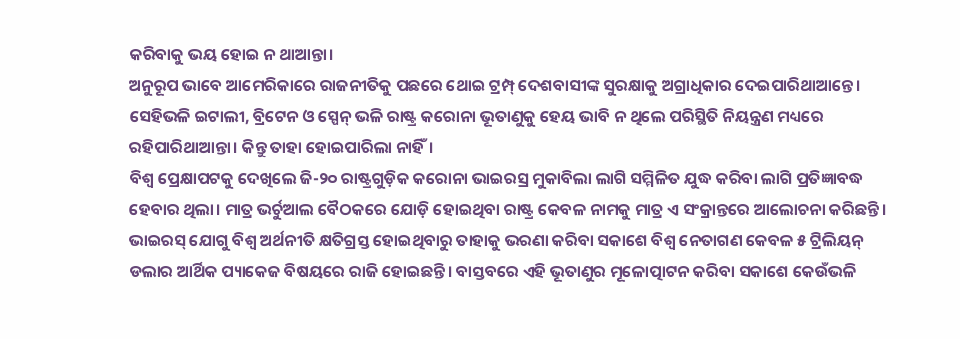କରିବାକୁ ଭୟ ହୋଇ ନ ଥାଆନ୍ତା।
ଅନୁରୂପ ଭାବେ ଆମେରିକାରେ ରାଜନୀତିକୁ ପଛରେ ଥୋଇ ଟ୍ରମ୍ପ୍ ଦେଶବାସୀଙ୍କ ସୁରକ୍ଷାକୁ ଅଗ୍ରାଧିକାର ଦେଇପାରିଥାଆନ୍ତେ। ସେହିଭଳି ଇଟାଲୀ, ବ୍ରିଟେନ ଓ ସ୍ପେନ୍ ଭଳି ରାଷ୍ଟ୍ର କରୋନା ଭୂତାଣୁକୁ ହେୟ ଭାବି ନ ଥିଲେ ପରିସ୍ଥିତି ନିୟନ୍ତ୍ରଣ ମଧ୍ୟରେ ରହିପାରିଥାଆନ୍ତା। କିନ୍ତୁ ତାହା ହୋଇପାରିଲା ନାହିଁ।
ବିଶ୍ୱ ପ୍ରେକ୍ଷାପଟକୁ ଦେଖିଲେ ଜି-୨୦ ରାଷ୍ଟ୍ରଗୁଡ଼ିକ କରୋନା ଭାଇରସ୍ର ମୁକାବିଲା ଲାଗି ସମ୍ମିଳିତ ଯୁଦ୍ଧ କରିବା ଲାଗି ପ୍ରତିଜ୍ଞାବଦ୍ଧ ହେବାର ଥିଲା। ମାତ୍ର ଭର୍ଚୁଆଲ ବୈଠକରେ ଯୋଡ଼ି ହୋଇଥିବା ରାଷ୍ଟ୍ର କେବଳ ନାମକୁ ମାତ୍ର ଏ ସଂକ୍ରାନ୍ତରେ ଆଲୋଚନା କରିଛନ୍ତି। ଭାଇରସ୍ ଯୋଗୁ ବିଶ୍ୱ ଅର୍ଥନୀତି କ୍ଷତିଗ୍ରସ୍ତ ହୋଇଥିବାରୁ ତାହାକୁ ଭରଣା କରିବା ସକାଶେ ବିଶ୍ୱ ନେତାଗଣ କେବଳ ୫ ଟ୍ରିଲିୟନ୍ ଡଲାର ଆର୍ଥିକ ପ୍ୟାକେଜ ବିଷୟରେ ରାଜି ହୋଇଛନ୍ତି। ବାସ୍ତବରେ ଏହି ଭୂତାଣୁର ମୂଳୋତ୍ପାଟନ କରିବା ସକାଶେ କେଉଁଭଳି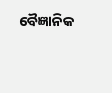ବୈଜ୍ଞାନିକ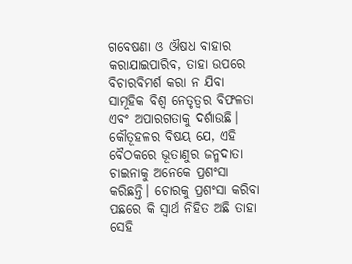ଗବେଷଣା ଓ ଔଷଧ ବାହାର କରାଯାଇପାରିବ, ତାହା ଉପରେ ବିଚାରବିମର୍ଶ କରା ନ ଯିବା ସାମୂହିକ ବିଶ୍ୱ ନେତୃତ୍ୱର ବିଫଳତା ଏବଂ ଅପାରଗତାକୁ ଦର୍ଶାଉଛି। କୌତୂହଳର ବିଷୟ ଯେ, ଏହି ବୈଠକରେ ଭୂତାଣୁର ଜନ୍ମଦାତା ଚାଇନାକୁ ଅନେକେ ପ୍ରଶଂସା କରିଛନ୍ତି। ଚୋରକୁ ପ୍ରଶଂସା କରିବା ପଛରେ କି ସ୍ବାର୍ଥ ନିହିତ ଅଛି ତାହା ସେହି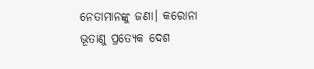ନେତାମାନଙ୍କୁ ଜଣା। କରୋନା ଭୂତାଣୁ ପ୍ରତ୍ୟେକ ଦେଶ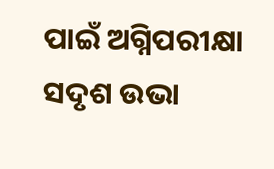ପାଇଁ ଅଗ୍ନିପରୀକ୍ଷା ସଦୃଶ ଉଭା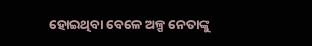ହୋଇଥିବା ବେଳେ ଅଳ୍ପ ନେତାଙ୍କୁ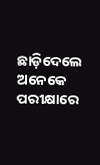ଛାଡ଼ିଦେଲେ ଅନେକେ ପରୀକ୍ଷାରେ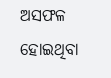ଅସଫଳ ହୋଇଥିବା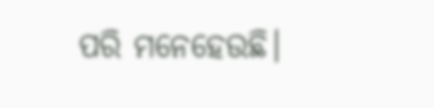ପରି ମନେହେଉଛି।